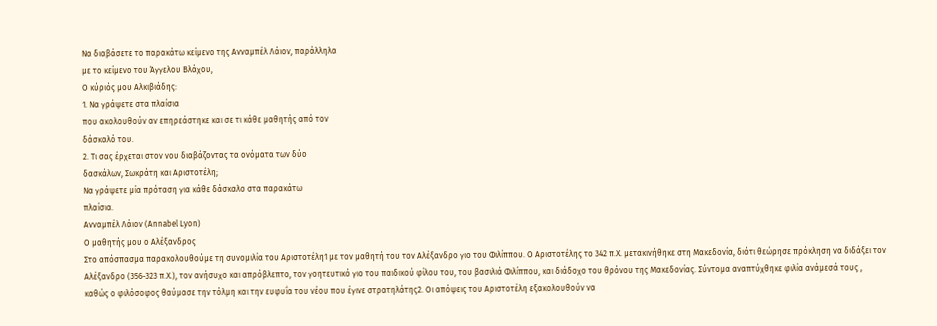Να διαβάσετε το παρακάτω κείμενο της Ανναμπέλ Λάιον, παράλληλα
με το κείμενο του Άγγελου Βλάχου,
Ο κύριός μου Αλκιβιάδης:
1. Να γράψετε στα πλαίσια
που ακολουθούν αν επηρεάστηκε και σε τι κάθε μαθητής από τον
δάσκαλό του.
2. Τι σας έρχεται στον νου διαβάζοντας τα ονόματα των δύο
δασκάλων, Σωκράτη και Αριστοτέλη;
Να γράψετε μία πρόταση για κάθε δάσκαλο στα παρακάτω
πλαίσια.
Ανναμπέλ Λάιον (Annabel Lyon)
Ο μαθητής μου ο Αλέξανδρος
Στο απόσπασμα παρακολουθούμε τη συνομιλία του Αριστοτέλη1 με τον μαθητή του τον Αλέξανδρο γιο του Φιλίππου. Ο Αριστοτέλης το 342 π.Χ. μετακινήθηκε στη Μακεδονία, διότι θεώρησε πρόκληση να διδάξει τον Αλέξανδρο (356-323 π.Χ.), τον ανήσυχο και απρόβλεπτο, τον γοητευτικό γιο του παιδικού φίλου του, του βασιλιά Φιλίππου, και διάδοχο του θρόνου της Μακεδονίας. Σύντομα αναπτύχθηκε φιλία ανάμεσά τους , καθώς ο φιλόσοφος θαύμασε την τόλμη και την ευφυΐα του νέου που έγινε στρατηλάτης2. Οι απόψεις του Αριστοτέλη εξακολουθούν να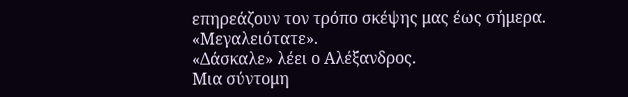επηρεάζουν τον τρόπο σκέψης μας έως σήμερα.
«Μεγαλειότατε».
«Δάσκαλε» λέει ο Αλέξανδρος.
Μια σύντομη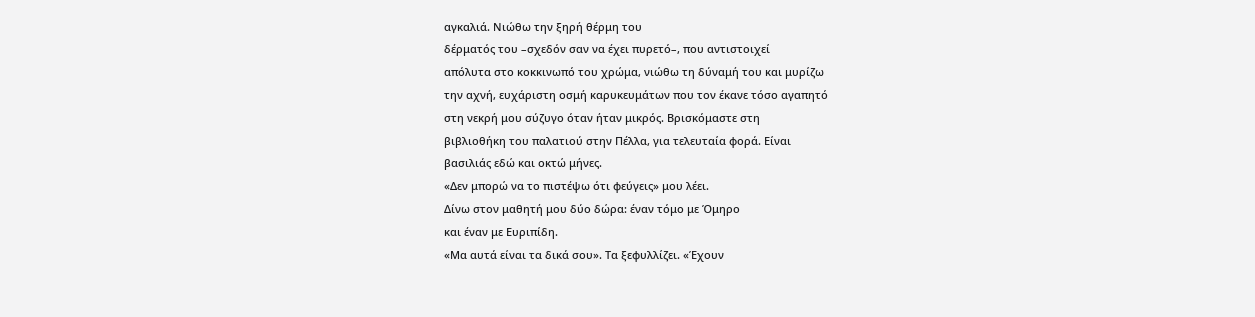αγκαλιά. Νιώθω την ξηρή θέρμη του
δέρματός του –σχεδόν σαν να έχει πυρετό–, που αντιστοιχεί
απόλυτα στο κοκκινωπό του χρώμα, νιώθω τη δύναμή του και μυρίζω
την αχνή, ευχάριστη οσμή καρυκευμάτων που τον έκανε τόσο αγαπητό
στη νεκρή μου σύζυγο όταν ήταν μικρός. Βρισκόμαστε στη
βιβλιοθήκη του παλατιού στην Πέλλα, για τελευταία φορά. Είναι
βασιλιάς εδώ και οκτώ μήνες.
«Δεν μπορώ να το πιστέψω ότι φεύγεις» μου λέει.
Δίνω στον μαθητή μου δύο δώρα: έναν τόμο με Όμηρο
και έναν με Ευριπίδη.
«Μα αυτά είναι τα δικά σου». Τα ξεφυλλίζει. «Έχουν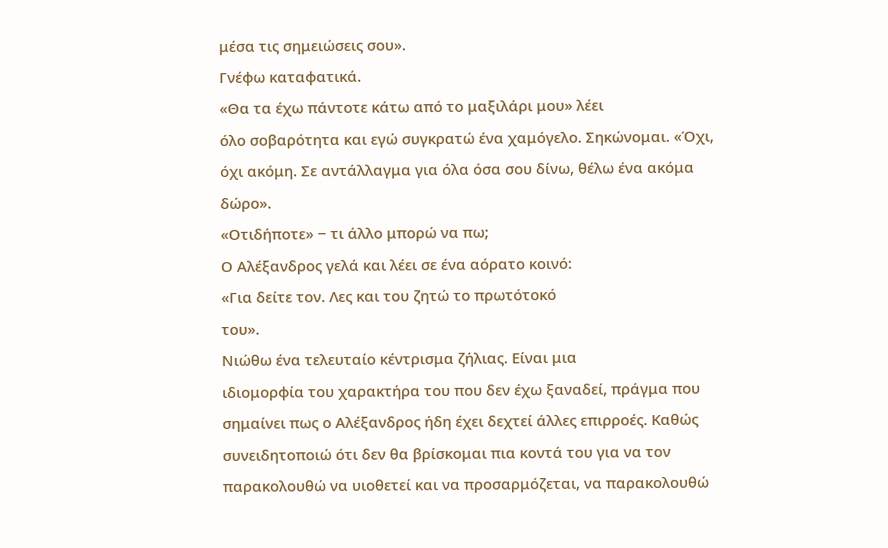μέσα τις σημειώσεις σου».
Γνέφω καταφατικά.
«Θα τα έχω πάντοτε κάτω από το μαξιλάρι μου» λέει
όλο σοβαρότητα και εγώ συγκρατώ ένα χαμόγελο. Σηκώνομαι. «Όχι,
όχι ακόμη. Σε αντάλλαγμα για όλα όσα σου δίνω, θέλω ένα ακόμα
δώρο».
«Οτιδήποτε» ‒ τι άλλο μπορώ να πω;
Ο Αλέξανδρος γελά και λέει σε ένα αόρατο κοινό:
«Για δείτε τον. Λες και του ζητώ το πρωτότοκό
του».
Νιώθω ένα τελευταίο κέντρισμα ζήλιας. Είναι μια
ιδιομορφία του χαρακτήρα του που δεν έχω ξαναδεί, πράγμα που
σημαίνει πως ο Αλέξανδρος ήδη έχει δεχτεί άλλες επιρροές. Καθώς
συνειδητοποιώ ότι δεν θα βρίσκομαι πια κοντά του για να τον
παρακολουθώ να υιοθετεί και να προσαρμόζεται, να παρακολουθώ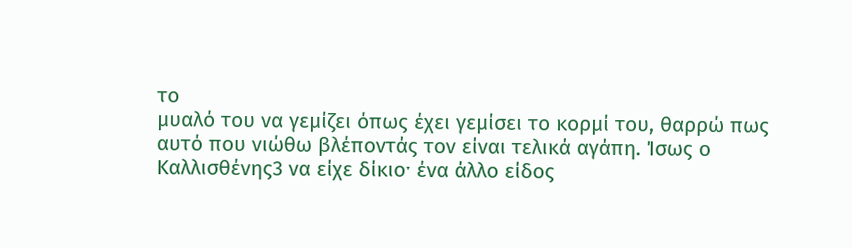το
μυαλό του να γεμίζει όπως έχει γεμίσει το κορμί του, θαρρώ πως
αυτό που νιώθω βλέποντάς τον είναι τελικά αγάπη. Ίσως ο
Καλλισθένης3 να είχε δίκιοˑ ένα άλλο είδος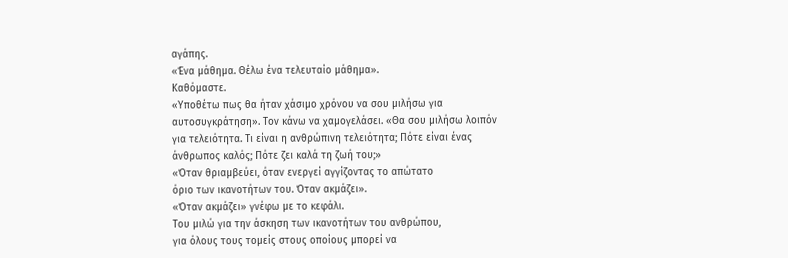αγάπης.
«Ένα μάθημα. Θέλω ένα τελευταίο μάθημα».
Καθόμαστε.
«Υποθέτω πως θα ήταν χάσιμο χρόνου να σου μιλήσω για
αυτοσυγκράτηση». Τον κάνω να χαμογελάσει. «Θα σου μιλήσω λοιπόν
για τελειότητα. Τι είναι η ανθρώπινη τελειότητα; Πότε είναι ένας
άνθρωπος καλός; Πότε ζει καλά τη ζωή του;»
«Όταν θριαμβεύει, όταν ενεργεί αγγίζοντας το απώτατο
όριο των ικανοτήτων του. Όταν ακμάζει».
«Όταν ακμάζει» γνέφω με το κεφάλι.
Του μιλώ για την άσκηση των ικανοτήτων του ανθρώπου,
για όλους τους τομείς στους οποίους μπορεί να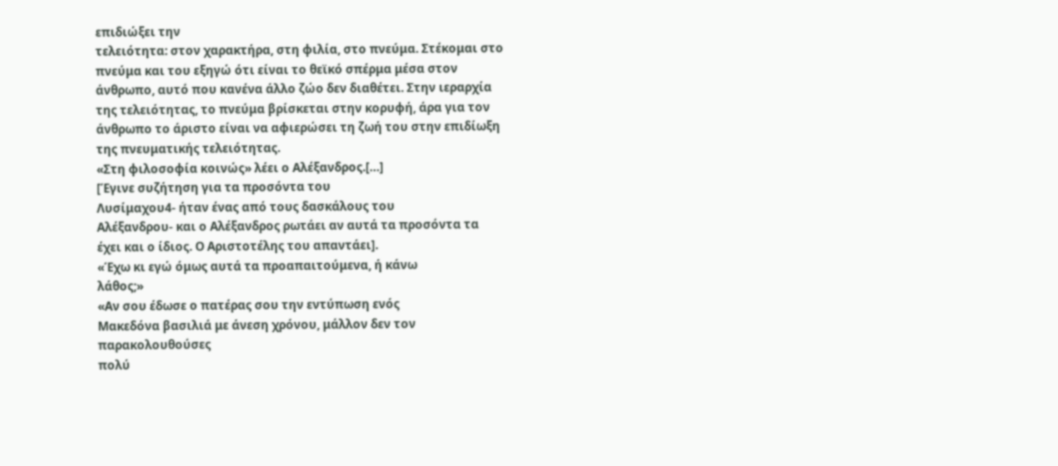επιδιώξει την
τελειότητα: στον χαρακτήρα, στη φιλία, στο πνεύμα. Στέκομαι στο
πνεύμα και του εξηγώ ότι είναι το θεϊκό σπέρμα μέσα στον
άνθρωπο, αυτό που κανένα άλλο ζώο δεν διαθέτει. Στην ιεραρχία
της τελειότητας, το πνεύμα βρίσκεται στην κορυφή, άρα για τον
άνθρωπο το άριστο είναι να αφιερώσει τη ζωή του στην επιδίωξη
της πνευματικής τελειότητας.
«Στη φιλοσοφία κοινώς» λέει ο Αλέξανδρος.[…]
[Έγινε συζήτηση για τα προσόντα του
Λυσίμαχου4- ήταν ένας από τους δασκάλους του
Αλέξανδρου- και ο Αλέξανδρος ρωτάει αν αυτά τα προσόντα τα
έχει και ο ίδιος. Ο Αριστοτέλης του απαντάει].
«Έχω κι εγώ όμως αυτά τα προαπαιτούμενα, ή κάνω
λάθος;»
«Αν σου έδωσε ο πατέρας σου την εντύπωση ενός
Μακεδόνα βασιλιά με άνεση χρόνου, μάλλον δεν τον παρακολουθούσες
πολύ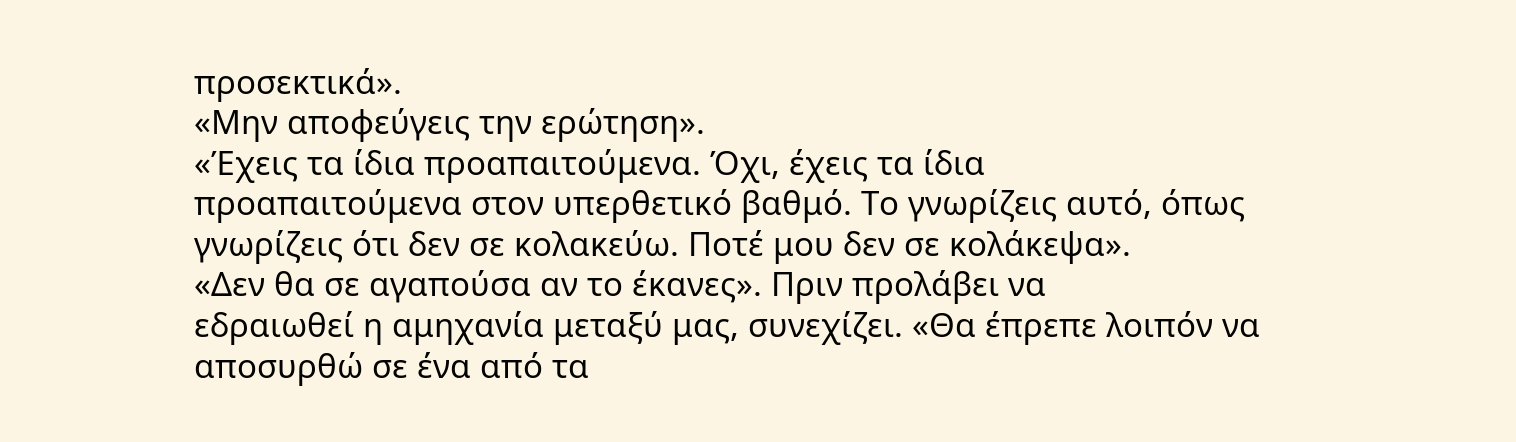προσεκτικά».
«Μην αποφεύγεις την ερώτηση».
«Έχεις τα ίδια προαπαιτούμενα. Όχι, έχεις τα ίδια
προαπαιτούμενα στον υπερθετικό βαθμό. Το γνωρίζεις αυτό, όπως
γνωρίζεις ότι δεν σε κολακεύω. Ποτέ μου δεν σε κολάκεψα».
«Δεν θα σε αγαπούσα αν το έκανες». Πριν προλάβει να
εδραιωθεί η αμηχανία μεταξύ μας, συνεχίζει. «Θα έπρεπε λοιπόν να
αποσυρθώ σε ένα από τα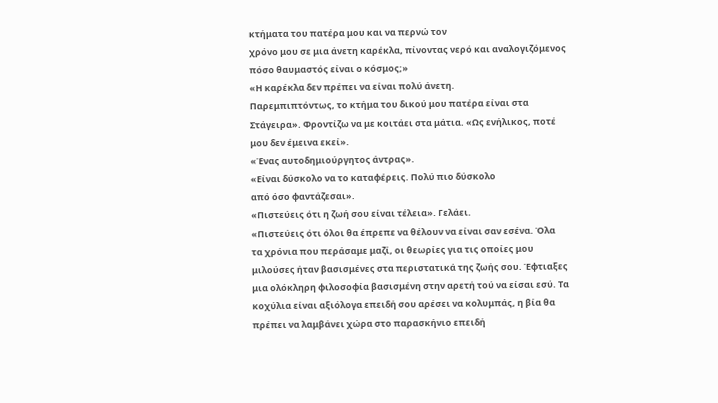κτήματα του πατέρα μου και να περνώ τον
χρόνο μου σε μια άνετη καρέκλα, πίνοντας νερό και αναλογιζόμενος
πόσο θαυμαστός είναι ο κόσμος;»
«Η καρέκλα δεν πρέπει να είναι πολύ άνετη.
Παρεμπιπτόντως, το κτήμα του δικού μου πατέρα είναι στα
Στάγειρα». Φροντίζω να με κοιτάει στα μάτια. «Ως ενήλικος, ποτέ
μου δεν έμεινα εκεί».
«Ένας αυτοδημιούργητος άντρας».
«Είναι δύσκολο να το καταφέρεις. Πολύ πιο δύσκολο
από όσο φαντάζεσαι».
«Πιστεύεις ότι η ζωή σου είναι τέλεια». Γελάει.
«Πιστεύεις ότι όλοι θα έπρεπε να θέλουν να είναι σαν εσένα. Όλα
τα χρόνια που περάσαμε μαζί, οι θεωρίες για τις οποίες μου
μιλούσες ήταν βασισμένες στα περιστατικά της ζωής σου. Έφτιαξες
μια ολόκληρη φιλοσοφία βασισμένη στην αρετή τού να είσαι εσύ. Τα
κοχύλια είναι αξιόλογα επειδή σου αρέσει να κολυμπάς, η βία θα
πρέπει να λαμβάνει χώρα στο παρασκήνιο επειδή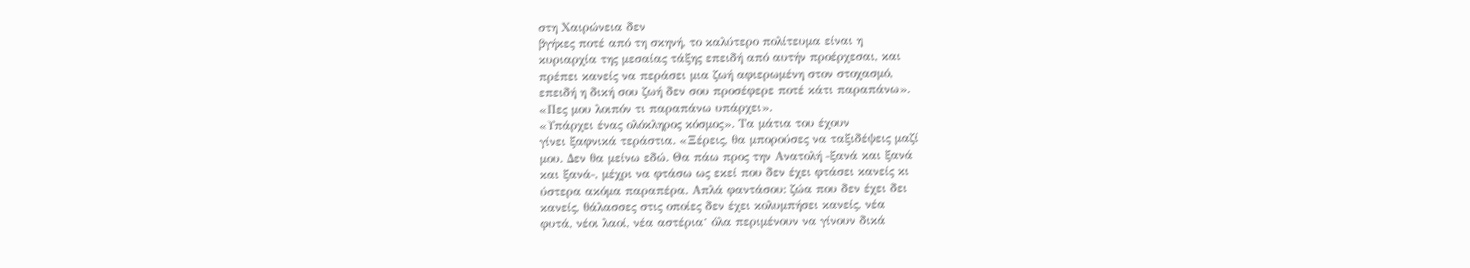στη Χαιρώνεια δεν
βγήκες ποτέ από τη σκηνή, το καλύτερο πολίτευμα είναι η
κυριαρχία της μεσαίας τάξης επειδή από αυτήν προέρχεσαι, και
πρέπει κανείς να περάσει μια ζωή αφιερωμένη στον στοχασμό,
επειδή η δική σου ζωή δεν σου προσέφερε ποτέ κάτι παραπάνω».
«Πες μου λοιπόν τι παραπάνω υπάρχει».
«Υπάρχει ένας ολόκληρος κόσμος». Τα μάτια του έχουν
γίνει ξαφνικά τεράστια. «Ξέρεις, θα μπορούσες να ταξιδέψεις μαζί
μου. Δεν θα μείνω εδώ. Θα πάω προς την Ανατολή ‒ξανά και ξανά
και ξανά‒, μέχρι να φτάσω ως εκεί που δεν έχει φτάσει κανείς κι
ύστερα ακόμα παραπέρα. Απλά φαντάσου: ζώα που δεν έχει δει
κανείς, θάλασσες στις οποίες δεν έχει κολυμπήσει κανείς, νέα
φυτά, νέοι λαοί, νέα αστέριαˑ όλα περιμένουν να γίνουν δικά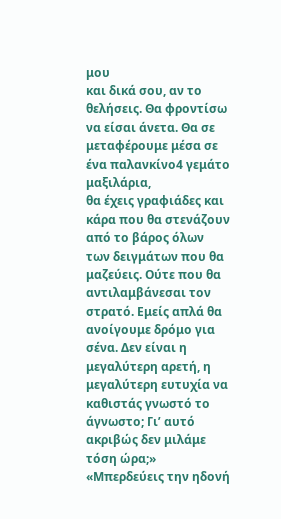μου
και δικά σου, αν το θελήσεις. Θα φροντίσω να είσαι άνετα. Θα σε
μεταφέρουμε μέσα σε ένα παλανκίνο4 γεμάτο μαξιλάρια,
θα έχεις γραφιάδες και κάρα που θα στενάζουν από το βάρος όλων
των δειγμάτων που θα μαζεύεις. Ούτε που θα αντιλαμβάνεσαι τον
στρατό. Εμείς απλά θα ανοίγουμε δρόμο για σένα. Δεν είναι η
μεγαλύτερη αρετή, η μεγαλύτερη ευτυχία να καθιστάς γνωστό το
άγνωστο; Γι’ αυτό ακριβώς δεν μιλάμε τόση ώρα;»
«Μπερδεύεις την ηδονή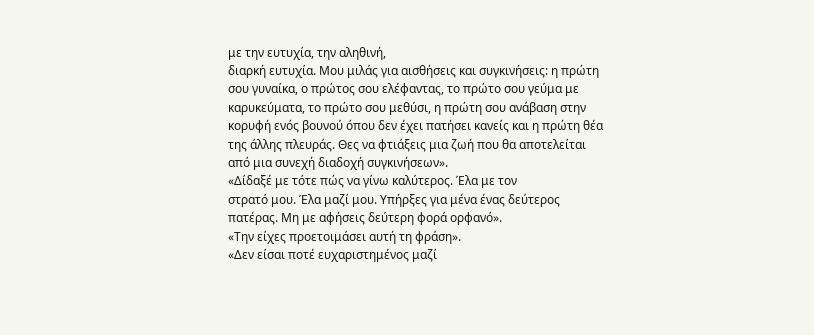με την ευτυχία, την αληθινή,
διαρκή ευτυχία. Μου μιλάς για αισθήσεις και συγκινήσεις: η πρώτη
σου γυναίκα, ο πρώτος σου ελέφαντας, το πρώτο σου γεύμα με
καρυκεύματα, το πρώτο σου μεθύσι, η πρώτη σου ανάβαση στην
κορυφή ενός βουνού όπου δεν έχει πατήσει κανείς και η πρώτη θέα
της άλλης πλευράς. Θες να φτιάξεις μια ζωή που θα αποτελείται
από μια συνεχή διαδοχή συγκινήσεων».
«Δίδαξέ με τότε πώς να γίνω καλύτερος. Έλα με τον
στρατό μου. Έλα μαζί μου. Υπήρξες για μένα ένας δεύτερος
πατέρας. Μη με αφήσεις δεύτερη φορά ορφανό».
«Την είχες προετοιμάσει αυτή τη φράση».
«Δεν είσαι ποτέ ευχαριστημένος μαζί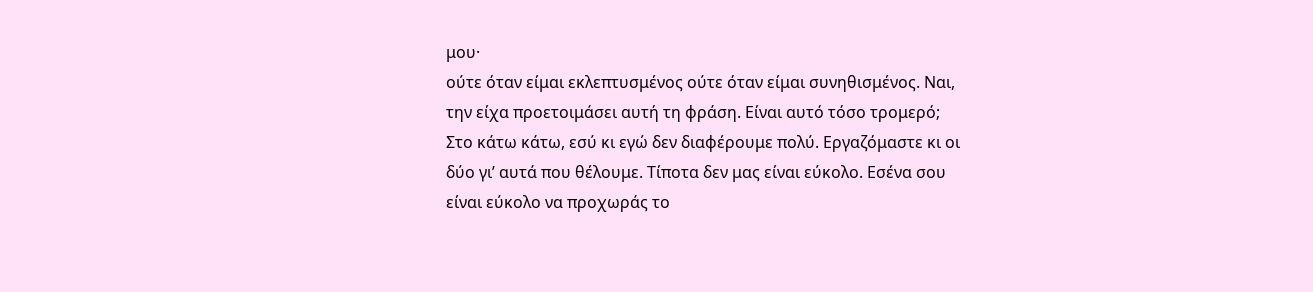μου·
ούτε όταν είμαι εκλεπτυσμένος ούτε όταν είμαι συνηθισμένος. Ναι,
την είχα προετοιμάσει αυτή τη φράση. Είναι αυτό τόσο τρομερό;
Στο κάτω κάτω, εσύ κι εγώ δεν διαφέρουμε πολύ. Εργαζόμαστε κι οι
δύο γι’ αυτά που θέλουμε. Τίποτα δεν μας είναι εύκολο. Εσένα σου
είναι εύκολο να προχωράς το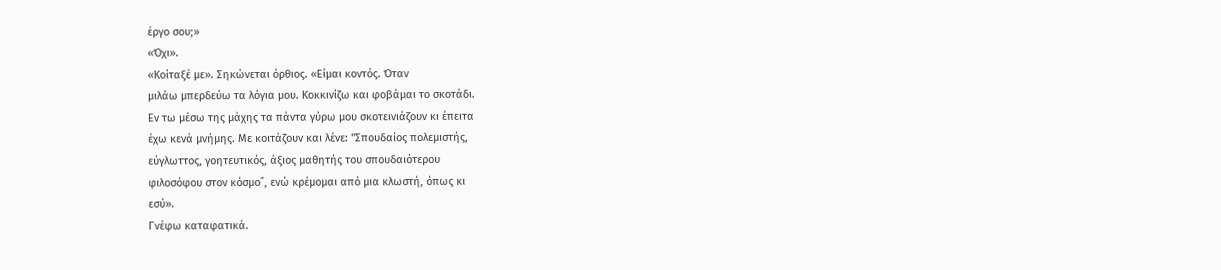έργο σου;»
«Όχι».
«Κοίταξέ με». Σηκώνεται όρθιος. «Είμαι κοντός. Όταν
μιλάω μπερδεύω τα λόγια μου. Κοκκινίζω και φοβάμαι το σκοτάδι.
Εν τω μέσω της μάχης τα πάντα γύρω μου σκοτεινιάζουν κι έπειτα
έχω κενά μνήμης. Με κοιτάζουν και λένε: "Σπουδαίος πολεμιστής,
εύγλωττος, γοητευτικός, άξιος μαθητής του σπουδαιότερου
φιλοσόφου στον κόσμο˝, ενώ κρέμομαι από μια κλωστή, όπως κι
εσύ».
Γνέφω καταφατικά.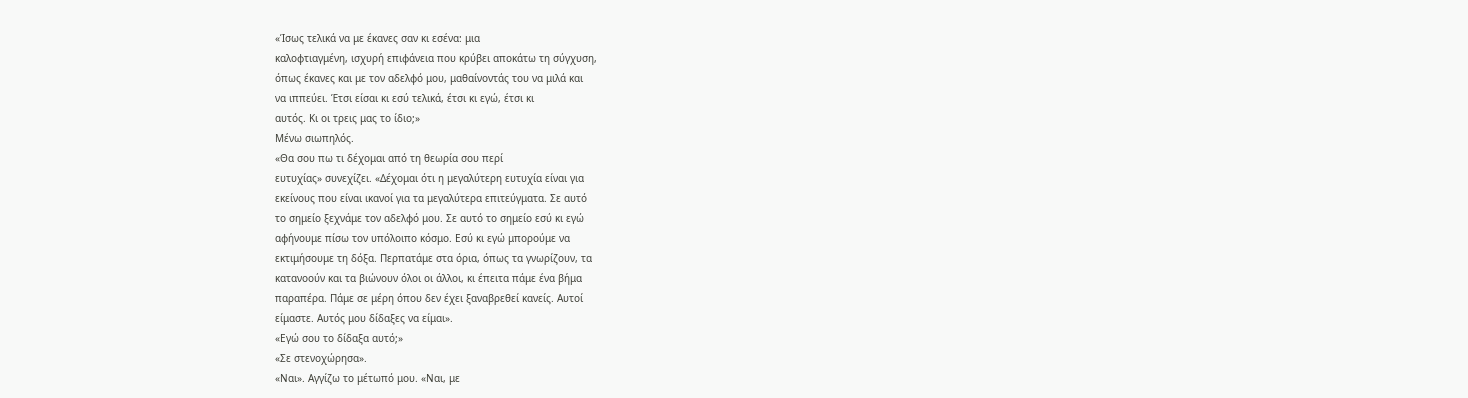«Ίσως τελικά να με έκανες σαν κι εσένα: μια
καλοφτιαγμένη, ισχυρή επιφάνεια που κρύβει αποκάτω τη σύγχυση,
όπως έκανες και με τον αδελφό μου, μαθαίνοντάς του να μιλά και
να ιππεύει. Έτσι είσαι κι εσύ τελικά, έτσι κι εγώ, έτσι κι
αυτός. Κι οι τρεις μας το ίδιο;»
Μένω σιωπηλός.
«Θα σου πω τι δέχομαι από τη θεωρία σου περί
ευτυχίας» συνεχίζει. «Δέχομαι ότι η μεγαλύτερη ευτυχία είναι για
εκείνους που είναι ικανοί για τα μεγαλύτερα επιτεύγματα. Σε αυτό
το σημείο ξεχνάμε τον αδελφό μου. Σε αυτό το σημείο εσύ κι εγώ
αφήνουμε πίσω τον υπόλοιπο κόσμο. Εσύ κι εγώ μπορούμε να
εκτιμήσουμε τη δόξα. Περπατάμε στα όρια, όπως τα γνωρίζουν, τα
κατανοούν και τα βιώνουν όλοι οι άλλοι, κι έπειτα πάμε ένα βήμα
παραπέρα. Πάμε σε μέρη όπου δεν έχει ξαναβρεθεί κανείς. Αυτοί
είμαστε. Αυτός μου δίδαξες να είμαι».
«Εγώ σου το δίδαξα αυτό;»
«Σε στενοχώρησα».
«Ναι». Αγγίζω το μέτωπό μου. «Ναι, με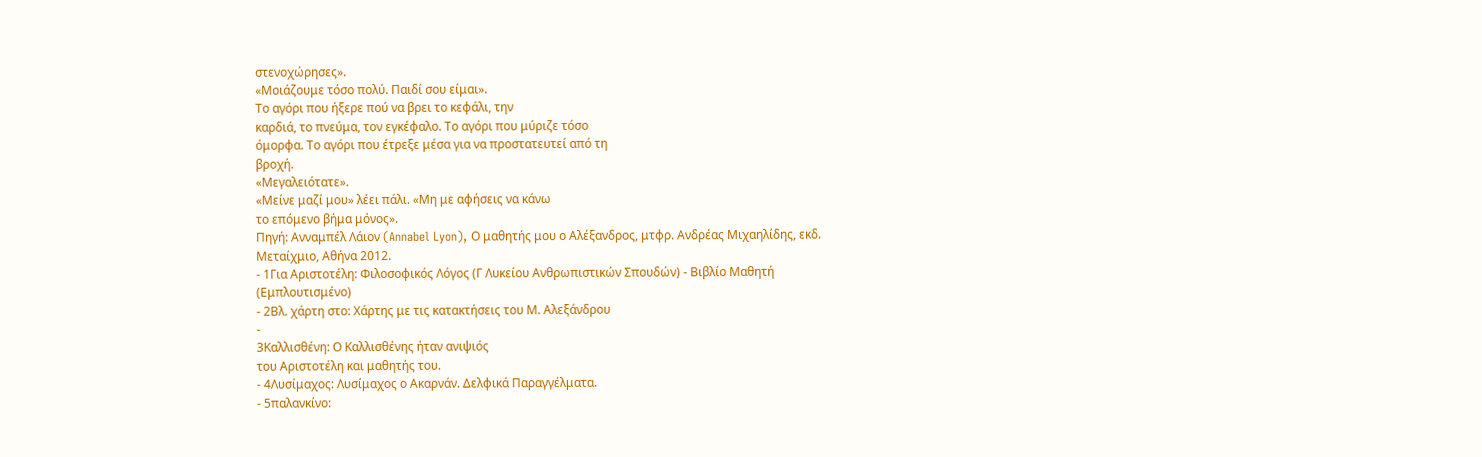στενοχώρησες».
«Μοιάζουμε τόσο πολύ. Παιδί σου είμαι».
Το αγόρι που ήξερε πού να βρει το κεφάλι, την
καρδιά, το πνεύμα, τον εγκέφαλο. Το αγόρι που μύριζε τόσο
όμορφα. Το αγόρι που έτρεξε μέσα για να προστατευτεί από τη
βροχή.
«Μεγαλειότατε».
«Μείνε μαζί μου» λέει πάλι. «Μη με αφήσεις να κάνω
το επόμενο βήμα μόνος».
Πηγή: Ανναμπέλ Λάιον (Annabel Lyon), Ο μαθητής μου ο Αλέξανδρος, μτφρ. Ανδρέας Μιχαηλίδης, εκδ. Μεταίχμιο, Αθήνα 2012.
- 1Για Αριστοτέλη: Φιλοσοφικός Λόγος (Γ Λυκείου Ανθρωπιστικών Σπουδών) - Βιβλίο Μαθητή (Εμπλουτισμένο)
- 2Βλ. χάρτη στο: Χάρτης με τις κατακτήσεις του Μ. Αλεξάνδρου
-
3Καλλισθένη: Ο Καλλισθένης ήταν ανιψιός
του Αριστοτέλη και μαθητής του.
- 4Λυσίμαχος: Λυσίμαχος ο Ακαρνάν. Δελφικά Παραγγέλματα.
- 5παλανκίνο: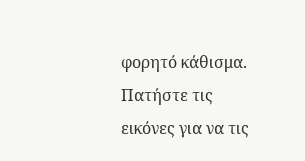φορητό κάθισμα.
Πατήστε τις εικόνες για να τις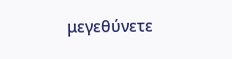μεγεθύνετε